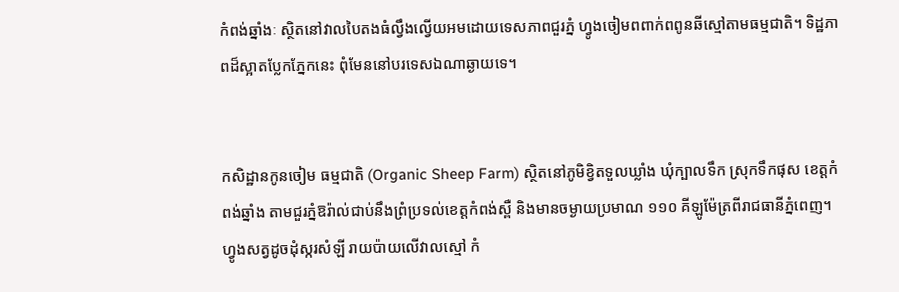កំពង់ឆ្នាំងៈ ស្ថិតនៅវាលបៃតងធំល្វឹងល្វើយអមដោយទេសភាពជួរភ្នំ ហ្វូងចៀមពពាក់ពពូនឆីស្មៅតាមធម្មជាតិ។ ទិដ្ឋភាពដ៏ស្អាតប្លែកភ្នែកនេះ ពុំមែននៅបរទេសឯណាឆ្ងាយទេ។


កសិដ្ឋានកូនចៀម ធម្មជាតិ (Organic Sheep Farm) ស្ថិតនៅភូមិខ្វិតទួលឃ្លាំង ឃុំក្បាលទឹក ស្រុកទឹកផុស ខេត្តកំពង់ឆ្នាំង តាមជួរភ្នំឱរ៉ាល់ជាប់នឹងព្រំប្រទល់ខេត្តកំពង់ស្ពឺ និងមានចម្ងាយប្រមាណ ១១០ គីឡូម៉ែត្រពីរាជធានីភ្នំពេញ។ ហ្វូងសត្វដូចដុំស្ករសំឡី រាយប៉ាយលើវាលស្មៅ កំ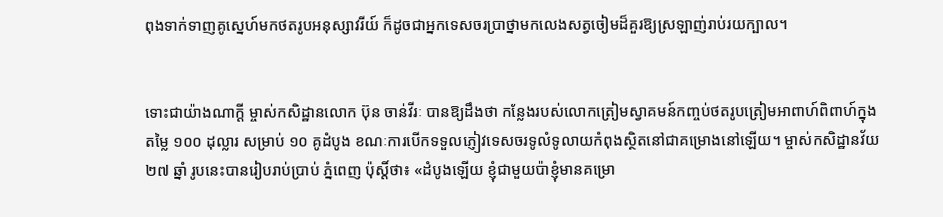ពុងទាក់ទាញគូស្នេហ៍មកថតរូបអនុស្សាវរីយ៍ ក៏ដូចជាអ្នកទេសចរប្រាថ្នាមកលេងសត្វចៀមដ៏គួរឱ្យស្រឡាញ់រាប់រយក្បាល។


ទោះជាយ៉ាងណាក្ដី ម្ចាស់កសិដ្ឋានលោក ប៊ុន ចាន់វីរៈ បានឱ្យដឹងថា កន្លែងរបស់លោកត្រៀមស្វាគមន៍កញ្ចប់ថតរូបត្រៀមអាពាហ៍ពិពាហ៍ក្នុងតម្លៃ ១០០ ដុល្លារ សម្រាប់ ១០ គូដំបូង ខណៈការបើកទទួលភ្ញៀវទេសចរទូលំទូលាយកំពុងស្ថិតនៅជាគម្រោងនៅឡើយ។ ម្ចាស់កសិដ្ឋានវ័យ ២៧ ឆ្នាំ រូបនេះបានរៀបរាប់ប្រាប់ ភ្នំពេញ ប៉ុស្ដិ៍ថា៖ «ដំបូងឡើយ ខ្ញុំជាមួយប៉ាខ្ញុំមានគម្រោ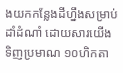ងយកកន្លែងដីហ្នឹងសម្រាប់ដាំដំណាំ ដោយសារយើងទិញប្រមាណ ១០ហិកតា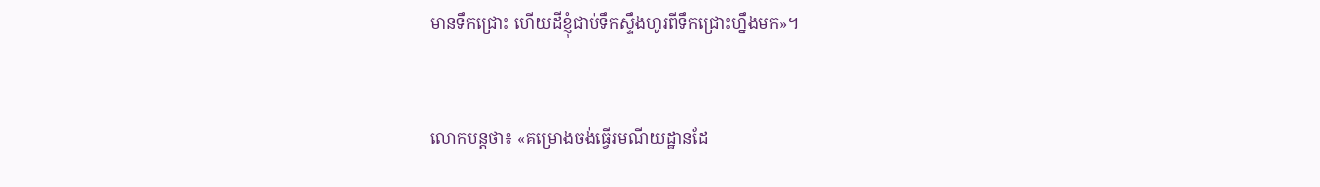មានទឹកជ្រោះ ហើយដីខ្ញុំជាប់ទឹកស្ទឹងហូរពីទឹកជ្រោះហ្នឹងមក»។


លោកបន្តថា៖ «គម្រោងចង់ធ្វើរមណីយដ្ឋានដែ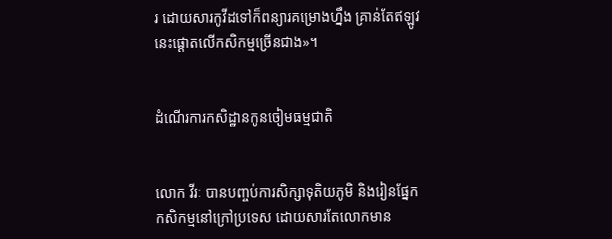រ ដោយសារកូវីដទៅក៏ពន្យារគម្រោងហ្នឹង គ្រាន់តែឥឡូវនេះផ្ដោតលើកសិកម្មច្រើនជាង»។


ដំណើរការកសិដ្ឋានកូនចៀមធម្មជាតិ


លោក វីរៈ បានបញ្ចប់ការសិក្សាទុតិយភូមិ និងរៀនផ្នែកកសិកម្មនៅក្រៅប្រទេស ដោយសារតែលោកមាន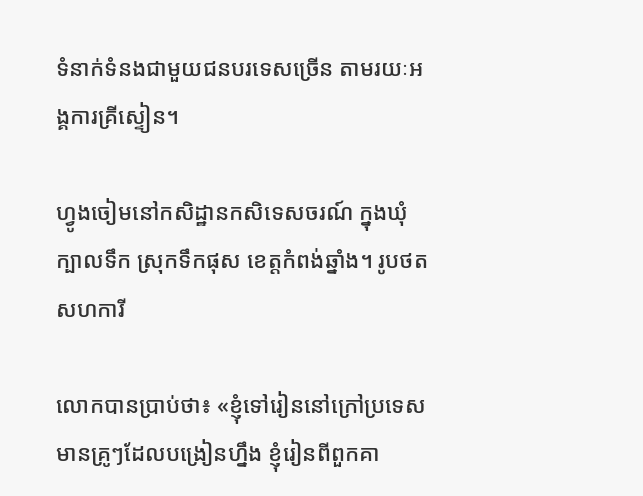ទំនាក់ទំនងជាមួយជនបរទេសច្រើន តាមរយៈអង្គការគ្រីស្ទៀន។

ហ្វូងចៀមនៅកសិដ្ឋានកសិទេសចរណ៍ ក្នុងឃុំក្បាលទឹក ស្រុកទឹកផុស ខេត្តកំពង់ឆ្នាំង។ រូបថត សហការី

លោកបានប្រាប់ថា៖ «ខ្ញុំទៅរៀននៅក្រៅប្រទេស មានគ្រូៗដែលបង្រៀនហ្នឹង ខ្ញុំរៀនពីពួកគា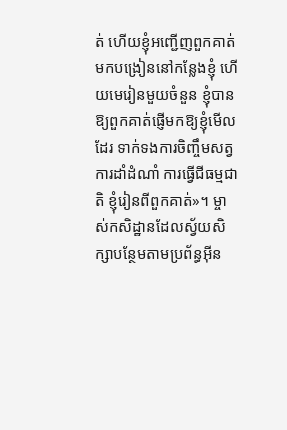ត់ ហើយខ្ញុំអញ្ជើញពួកគាត់មកបង្រៀននៅកន្លែងខ្ញុំ ហើយមេរៀនមួយចំនួន ខ្ញុំបានឱ្យពួកគាត់ផ្ញើមកឱ្យខ្ញុំមើលដែរ ទាក់ទងការចិញ្ចឹមសត្វ ការដាំដំណាំ ការធ្វើជីធម្មជាតិ ខ្ញុំរៀនពីពួកគាត់»។ ម្ចាស់កសិដ្ឋានដែលស្វ័យសិក្សាបន្ថែមតាមប្រព័ន្ធអ៊ីន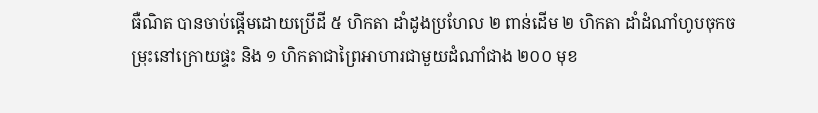ធឺណិត បានចាប់ផ្ដើមដោយប្រើដី ៥ ហិកតា ដាំដូងប្រហែល ២ ពាន់ដើម ២ ហិកតា ដាំដំណាំហូបចុកចម្រុះនៅក្រោយផ្ទះ និង ១ ហិកតាជាព្រៃអាហារជាមួយដំណាំជាង ២០០ មុខ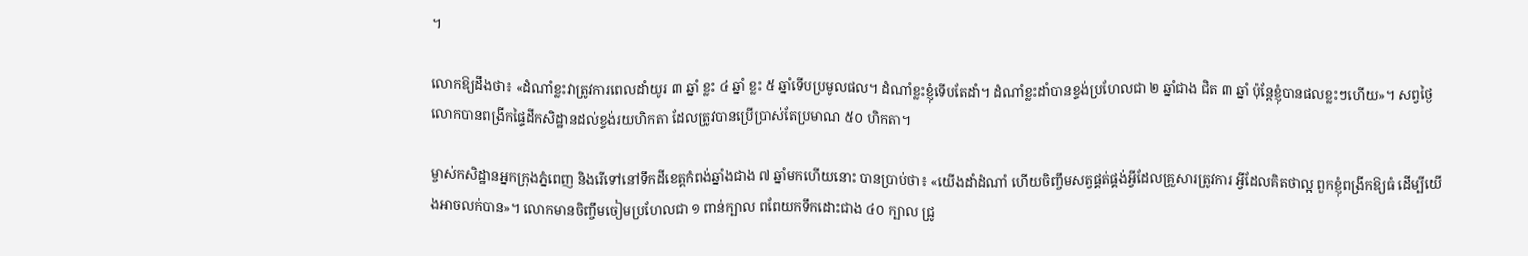។

លោកឱ្យដឹងថា៖ «ដំណាំខ្លះវាត្រូវការពេលដាំយូរ ៣ ឆ្នាំ ខ្លះ ៤ ឆ្នាំ ខ្លះ ៥ ឆ្នាំទើបប្រមូលផល។ ដំណាំខ្លះខ្ញុំទើបតែដាំ។ ដំណាំខ្លះដាំបានខ្ទង់ប្រហែលជា ២ ឆ្នាំជាង ជិត ៣ ឆ្នាំ ប៉ុន្តែខ្ញុំបានផលខ្លះៗហើយ»។ សព្វថ្ងៃលោកបានពង្រីកផ្ទៃដីកសិដ្ឋានដល់ខ្ទង់រយហិកតា ដែលត្រូវបានប្រើប្រាស់តែប្រមាណ ៥០ ហិកតា។

ម្ចាស់កសិដ្ឋានអ្នកក្រុងភ្នំពេញ និងរើទៅនៅទឹកដីខេត្តកំពង់ឆ្នាំងជាង ៧ ឆ្នាំមកហើយនោះ បានប្រាប់ថា៖ «យើងដាំដំណាំ ហើយចិញ្ចឹមសត្វផ្គត់ផ្គង់អ្វីដែលគ្រួសារត្រូវការ អ្វីដែលគិតថាល្អ ពួកខ្ញុំពង្រីកឱ្យធំ ដើម្បីយើងអាចលក់បាន»។ លោកមានចិញ្ចឹមចៀមប្រហែលជា ១ ពាន់ក្បាល ពពែយកទឹកដោះជាង ៤០ ក្បាល ជ្រូ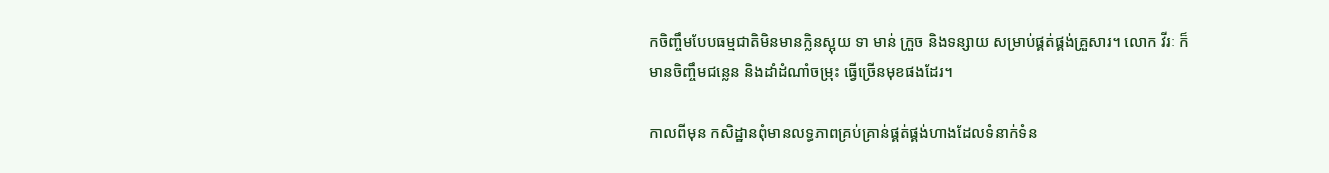កចិញ្ចឹមបែបធម្មជាតិមិនមានក្លិនស្អុយ ទា មាន់ ក្រួច និងទន្សាយ សម្រាប់ផ្គត់ផ្គង់គ្រួសារ។ លោក វីរៈ ក៏មានចិញ្ចឹមជន្លេន និងដាំដំណាំចម្រុះ ធ្វើច្រើនមុខផងដែរ។

កាលពីមុន កសិដ្ឋានពុំមានលទ្ធភាពគ្រប់គ្រាន់ផ្គត់ផ្គង់ហាងដែលទំនាក់ទំន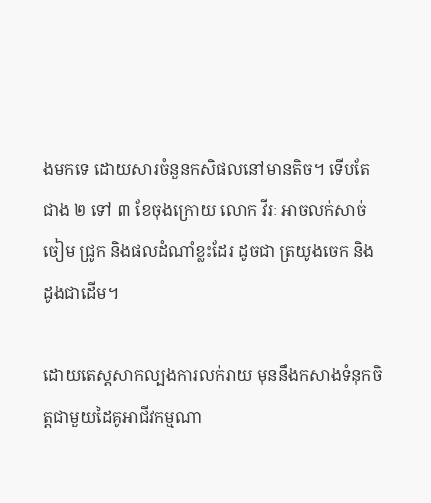ងមកទេ ដោយសារចំនួនកសិផលនៅមានតិច។ ទើបតែជាង ២ ទៅ ៣ ខែចុងក្រោយ លោក វីរៈ អាចលក់សាច់ចៀម ជ្រូក និងផលដំណាំខ្លះដែរ ដូចជា ត្រយូងចេក និងដូងជាដើម។

ដោយតេស្តសាកល្បងការលក់រាយ មុននឹងកសាងទំនុកចិត្តជាមួយដៃគូអាជីវកម្មណា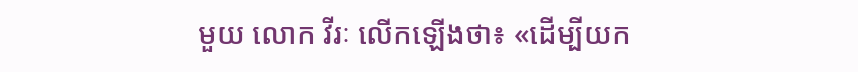មួយ លោក វីរៈ លើកឡើងថា៖ «ដើម្បីយក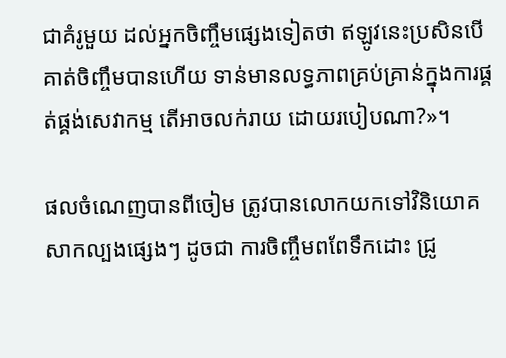ជាគំរូមួយ ដល់អ្នកចិញ្ចឹមផ្សេងទៀតថា ឥឡូវនេះប្រសិនបើគាត់ចិញ្ចឹមបានហើយ ទាន់មានលទ្ធភាពគ្រប់គ្រាន់ក្នុងការផ្គត់ផ្គង់សេវាកម្ម តើអាចលក់រាយ ដោយរបៀបណា?»។

ផលចំណេញបានពីចៀម ត្រូវបានលោកយកទៅវិនិយោគសាកល្បងផ្សេងៗ ដូចជា ការចិញ្ចឹមពពែទឹកដោះ ជ្រូ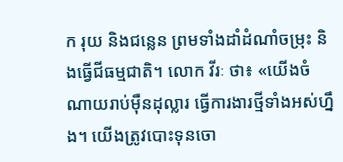ក រុយ និងជន្លេន ព្រមទាំងដាំដំណាំចម្រុះ និងធ្វើជីធម្មជាតិ។ លោក វីរៈ ថា៖ «យើងចំណាយរាប់ម៉ឺនដុល្លារ ធ្វើការងារថ្មីទាំងអស់ហ្នឹង។ យើងត្រូវបោះទុនចោ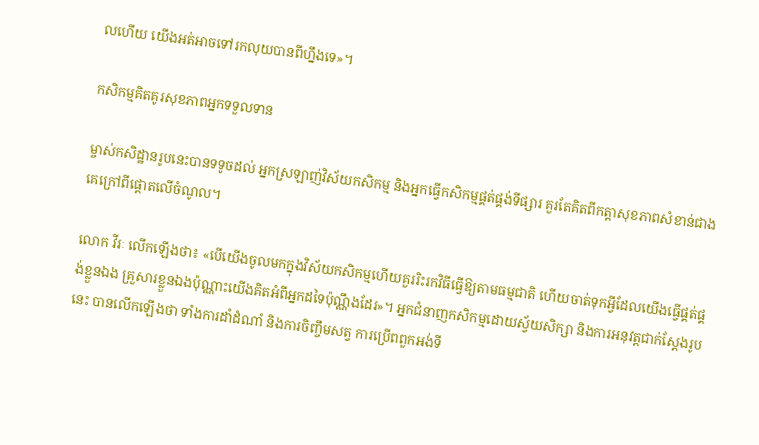លហើយ យើងអត់អាចទៅរកលុយបានពីហ្នឹងទេ»។

កសិកម្មគិតគូរសុខភាពអ្នកទទួលទាន

ម្ចាស់កសិដ្ឋានរូបនេះបានទទូចដល់ អ្នកស្រឡាញ់វិស័យកសិកម្ម និងអ្នកធ្វើកសិកម្មផ្គត់ផ្គង់ទីផ្សារ គួរតែគិតពីកត្តាសុខភាពសំខាន់ជាងគេក្រៅពីផ្ដោតលើចំណូល។

លោក វីរៈ លើកឡើងថា៖ «បើយើងចូលមកក្នុងវិស័យកសិកម្មហើយគួររិះរកវិធីធ្វើឱ្យតាមធម្មជាតិ ហើយចាត់ទុកអ្វីដែលយើងធ្វើផ្គត់ផ្គង់ខ្លួនឯង គ្រួសារខ្លួនឯងប៉ុណ្ណាះយើងគិតអំពីអ្នកដទៃប៉ុណ្ណឹងដែរ»។ អ្នកជំនាញកសិកម្មដោយស្វ័យសិក្សា និងការអនុវត្តជាក់ស្ដែងរូបនេះ បានលើកឡើងថា ទាំងការដាំដំណាំ និងការចិញ្ចឹមសត្វ ការប្រើពពួកអង់ទី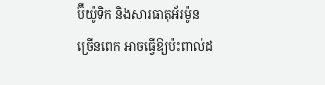ប៊ីយ៉ូទិក និងសារធាតុអ័រម៉ូនច្រើនពេក អាចធ្វើឱ្យប៉ះពាល់ដ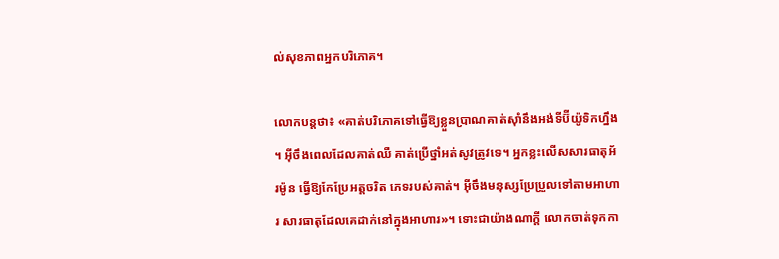ល់សុខភាពអ្នកបរិភោគ។

លោកបន្តថា៖ «គាត់បរិភោគទៅធ្វើឱ្យខ្លួនប្រាណគាត់ស៊ាំនឹងអង់ទីប៊ីយ៉ូទិកហ្នឹង។ អ៊ីចឹងពេលដែលគាត់ឈឺ គាត់ប្រើថ្នាំអត់សូវត្រូវទេ។ អ្នកខ្លះលើសសារធាតុអ័រម៉ូន ធ្វើឱ្យកែប្រែអត្តចរិត ភេទរបស់គាត់។ អ៊ីចឹងមនុស្សប្រែប្រួលទៅតាមអាហារ សារធាតុដែលគេដាក់នៅក្នុងអាហារ»។ ទោះជាយ៉ាងណាក្ដី លោកចាត់ទុកកា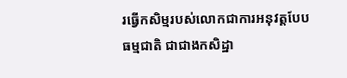រធ្វើកសិម្មរបស់លោកជាការអនុវត្តបែបធម្មជាតិ ជាជាងកសិដ្ឋា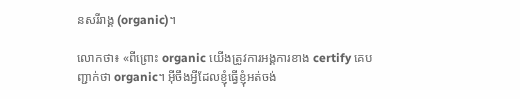នសរីរាង្គ (organic)។

លោកថា៖ «ពីព្រោះ organic យើងត្រូវការអង្គការខាង certify គេបញ្ជាក់ថា organic។ អ៊ីចឹងអ្វីដែលខ្ញុំធ្វើខ្ញុំអត់ចង់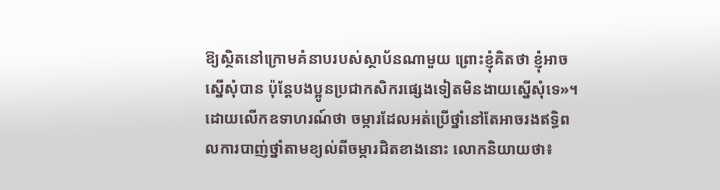ឱ្យស្ថិតនៅក្រោមគំនាបរបស់ស្ថាប័នណាមួយ ព្រោះខ្ញុំគិតថា ខ្ញុំអាចស្នើសុំបាន ប៉ុន្តែបងប្អូនប្រជាកសិករផ្សេងទៀតមិនងាយស្នើសុំទេ»។ ដោយលើកឧទាហរណ៍ថា ចម្ការដែលអត់ប្រើថ្នាំនៅតែអាចរងឥទ្ធិពលការបាញ់ថ្នាំតាមខ្យល់ពីចម្ការជិតខាងនោះ លោកនិយាយថា៖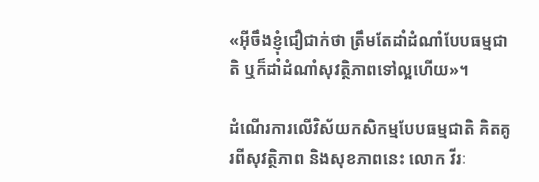«អ៊ីចឹងខ្ញុំជឿជាក់ថា ត្រឹមតែដាំដំណាំបែបធម្មជាតិ ឬក៏ដាំដំណាំសុវត្ថិភាពទៅល្អហើយ»។

ដំណើរការលើវិស័យកសិកម្មបែបធម្មជាតិ គិតគូរពីសុវត្ថិភាព និងសុខភាពនេះ លោក វីរៈ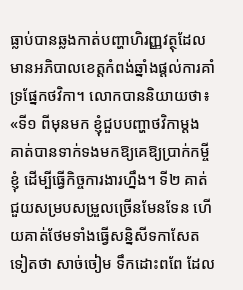ធ្លាប់បានឆ្លងកាត់បញ្ហាហិរញ្ញវត្ថុដែលមានអភិបាលខេត្តកំពង់ឆ្នាំងផ្ដល់ការគាំទ្រផ្នែកថវិកា។ លោកបាននិយាយថា៖ «ទី១ ពីមុនមក ខ្ញុំជួបបញ្ហាថវិកាម្តង គាត់បានទាក់ទងមកឱ្យគេឱ្យប្រាក់កម្ចីខ្ញុំ ដើម្បីធ្វើកិច្ចការងារហ្នឹង។ ទី២ គាត់ជួយសម្របសម្រួលច្រើនមែនទែន ហើយគាត់ថែមទាំងធ្វើសន្និសីទកាសែតទៀតថា សាច់ចៀម ទឹកដោះពពែ ដែល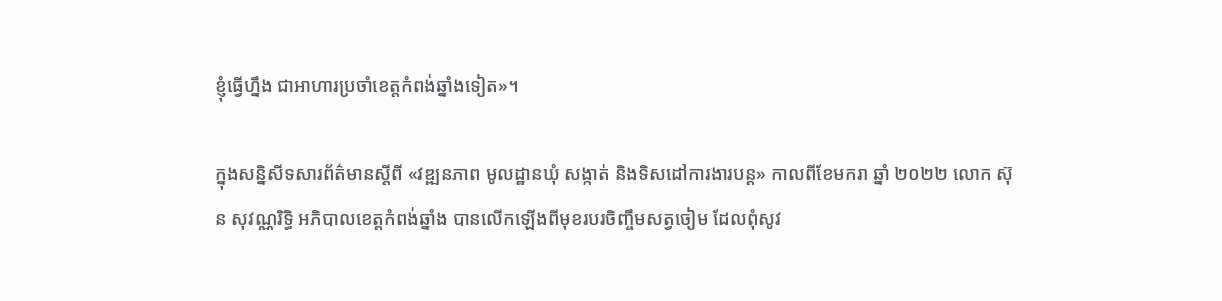ខ្ញុំធ្វើហ្នឹង ជាអាហារប្រចាំខេត្តកំពង់ឆ្នាំងទៀត»។

ក្នុងសន្និសីទសារព័ត៌មានស្តីពី «វឌ្ឍនភាព មូលដ្ឋានឃុំ សង្កាត់ និងទិសដៅការងារបន្ត» កាលពីខែមករា ឆ្នាំ ២០២២ លោក ស៊ុន សុវណ្ណរិទ្ធិ អភិបាលខេត្តកំពង់ឆ្នាំង បានលើកឡើងពីមុខរបរចិញ្ចឹមសត្វចៀម ដែលពុំសូវ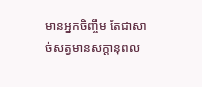មានអ្នកចិញ្ចឹម តែជាសាច់សត្វមានសក្ដានុពល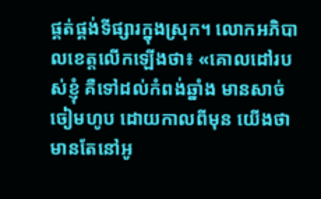ផ្គត់ផ្គង់ទីផ្សារក្នុងស្រុក។ លោកអភិបាលខេត្តលើកឡើងថា៖ «គោលដៅរបស់ខ្ញុំ គឺទៅដល់កំពង់ឆ្នាំង មានសាច់ចៀមហូប ដោយកាលពីមុន យើងថា មានតែនៅអូ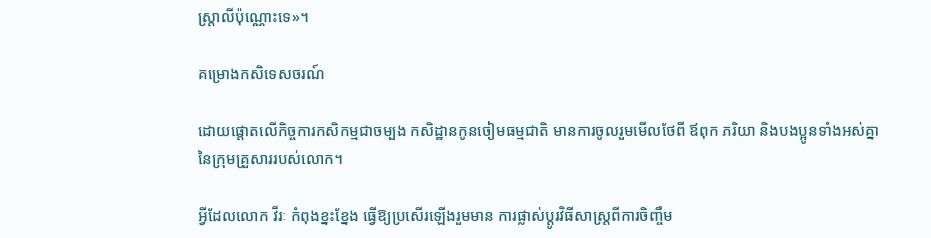ស្ត្រាលីប៉ុណ្ណោះទេ»។

គម្រោងកសិទេសចរណ៍

ដោយផ្ដោតលើកិច្ចការកសិកម្មជាចម្បង កសិដ្ឋានកូនចៀមធម្មជាតិ មានការចូលរួមមើលថែពី ឪពុក ភរិយា និងបងប្អូនទាំងអស់គ្នានៃក្រុមគ្រួសាររបស់លោក។

អ្វីដែលលោក វីរៈ កំពុងខ្នះខ្នែង ធ្វើឱ្យប្រសើរឡើងរួមមាន ការផ្លាស់ប្ដូរវិធីសាស្ត្រពីការចិញ្ចឹម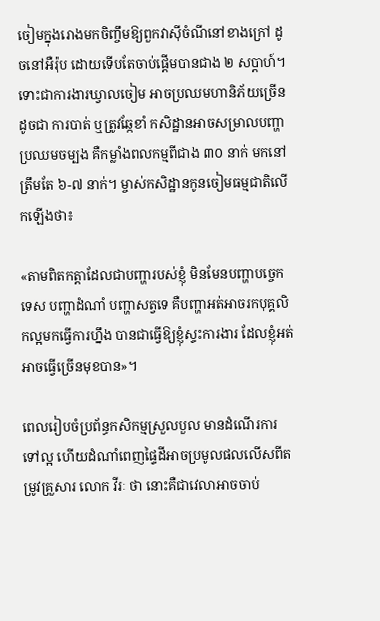ចៀមក្នុងរោងមកចិញ្ចឹមឱ្យពួកវាស៊ីចំណីនៅខាងក្រៅ ដូចនៅអឺរ៉ុប ដោយទើបតែចាប់ផ្ដើមបានជាង ២ សប្ដាហ៍។ ទោះជាការងារឃ្វាលចៀម អាចប្រឈមហានិភ័យច្រើនដូចជា ការបាត់ ឬត្រូវឆ្កែខាំ កសិដ្ឋានអាចសម្រាលបញ្ហាប្រឈមចម្បង គឺកម្លាំងពលកម្មពីជាង ៣០ នាក់ មកនៅត្រឹមតែ ៦-៧ នាក់។ ម្ចាស់កសិដ្ឋានកូនចៀមធម្មជាតិលើកឡើងថា៖

«តាមពិតកត្តាដែលជាបញ្ហារបស់ខ្ញុំ មិនមែនបញ្ហាបច្ចេកទេស បញ្ហាដំណាំ បញ្ហាសត្វទេ គឺបញ្ហាអត់អាចរកបុគ្គលិកល្អមកធ្វើការហ្នឹង បានជាធ្វើឱ្យខ្ញុំស្ទះការងារ ដែលខ្ញុំអត់អាចធ្វើច្រើនមុខបាន»។

ពេលរៀបចំប្រព័ន្ធកសិកម្មស្រួលបួល មានដំណើរការទៅល្អ ហើយដំណាំពេញផ្ទៃដីអាចប្រមូលផលលើសពីតម្រូវគ្រួសារ លោក វីរៈ ថា នោះគឺជាវេលាអាចចាប់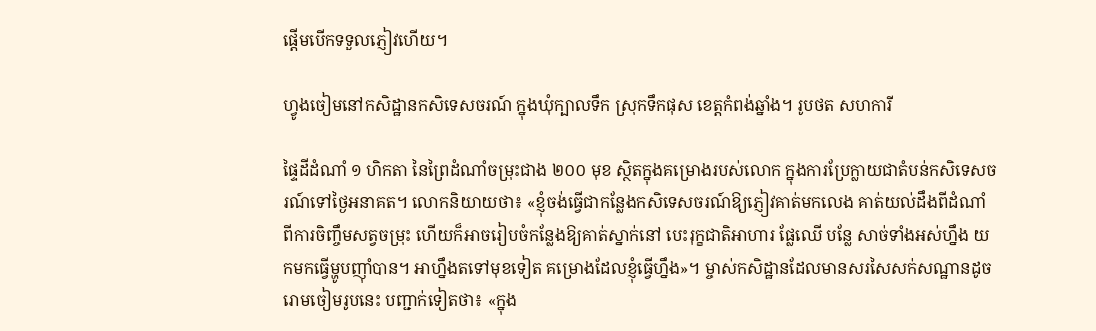ផ្តើមបើកទទួលភ្ញៀវហើយ។

ហ្វូងចៀមនៅកសិដ្ឋានកសិទេសចរណ៍ ក្នុងឃុំក្បាលទឹក ស្រុកទឹកផុស ខេត្តកំពង់ឆ្នាំង។ រូបថត សហការី

ផ្ទៃដីដំណាំ ១ ហិកតា នៃព្រៃដំណាំចម្រុះជាង ២០០ មុខ ស្ថិតក្នុងគម្រោងរបស់លោក ក្នុងការប្រែក្លាយជាតំបន់កសិទេសចរណ៍ទៅថ្ងៃអនាគត។ លោកនិយាយថា៖ «ខ្ញុំចង់ធ្វើជាកន្លែងកសិទេសចរណ៍ឱ្យភ្ញៀវគាត់មកលេង គាត់យល់ដឹងពីដំណាំ ពីការចិញ្ចឹមសត្វចម្រុះ ហើយក៏អាចរៀបចំកន្លែងឱ្យគាត់ស្នាក់នៅ បេះរុក្ខជាតិអាហារ ផ្លែឈើ បន្លែ សាច់ទាំងអស់ហ្នឹង យកមកធ្វើម្ហូបញ៉ាំបាន។ អាហ្នឹងតទៅមុខទៀត គម្រោងដែលខ្ញុំធ្វើហ្នឹង»។ ម្ចាស់កសិដ្ឋានដែលមានសរសៃសក់សណ្ឋានដូចរោមចៀមរូបនេះ បញ្ជាក់ទៀតថា៖ «ក្នុង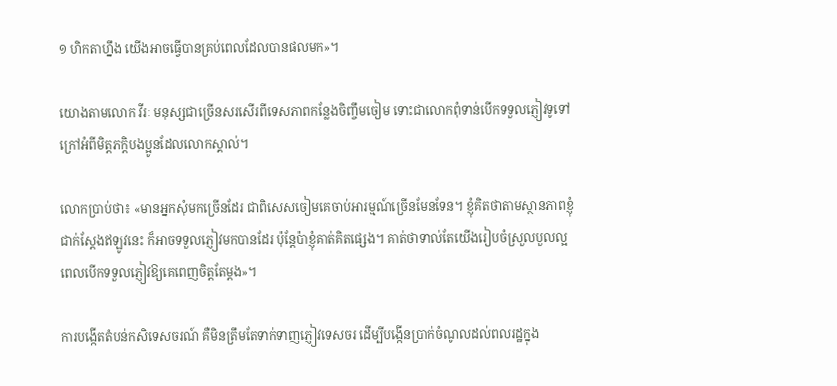១ ហិកតាហ្នឹង យើងអាចធ្វើបានគ្រប់ពេលដែលបានផលមក»។

យោងតាមលោក វីរៈ មនុស្សជាច្រើនសរសើរពីទេសភាពកន្លែងចិញ្ចឹមចៀម ទោះជាលោកពុំទាន់បើកទទួលភ្ញៀវទូទៅ ក្រៅអំពីមិត្តភក្ដិបងប្អូនដែលលោកស្គាល់។

លោកប្រាប់ថា៖ «មានអ្នកសុំមកច្រើនដែរ ជាពិសេសចៀមគេចាប់អារម្មណ៍ច្រើនមែនទែន។ ខ្ញុំគិតថាតាមស្ថានភាពខ្ញុំជាក់ស្ដែងឥឡូវនេះ ក៏អាចទទួលភ្ញៀវមកបានដែរ ប៉ុន្តែប៉ាខ្ញុំគាត់គិតផ្សេង។ គាត់ថាទាល់តែយើងរៀបចំស្រួលបួលល្អ ពេលបើកទទួលភ្ញៀវឱ្យគេពេញចិត្តតែម្ដង»។

ការបង្កើតតំបន់កសិទេសចរណ៍ គឺមិនត្រឹមតែទាក់ទាញភ្ញៀវទេសចរ ដើម្បីបង្កើនប្រាក់ចំណូលដល់ពលរដ្ឋក្នុង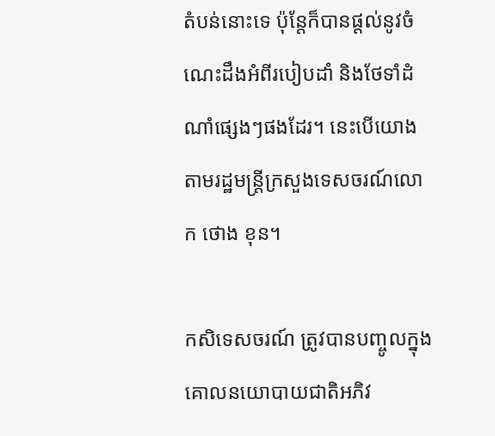តំបន់នោះទេ ប៉ុន្តែក៏បានផ្តល់នូវចំណេះដឹងអំពីរបៀបដាំ និងថែទាំដំណាំផ្សេងៗផងដែរ។ នេះបើយោងតាមរដ្ឋមន្ត្រីក្រសួងទេសចរណ៍លោក ថោង ខុន។

កសិទេសចរណ៍ ត្រូវបានបញ្ចូលក្នុងគោលនយោបាយជាតិអភិវ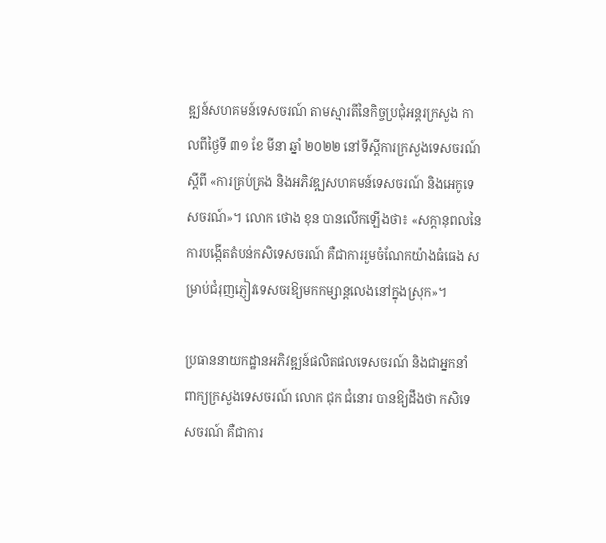ឌ្ឍន៍សហគមន៍ទេសចរណ៍ តាមស្មារតីនៃកិច្ចប្រជុំអន្តរក្រសួង កាលពីថ្ងៃទី ៣១ ខែ មីនា ឆ្នាំ ២០២២ នៅទីស្តីការក្រសួងទេសចរណ៍ស្តីពី «ការគ្រប់គ្រង និងអភិវឌ្ឍសហគមន៍ទេសចរណ៍ និងអេកូទេសចរណ៍»។ លោក ថោង ខុន បានលើកឡើងថា៖ «សក្តានុពលនៃការបង្កើតតំបន់កសិទេសចរណ៍ គឺជាការរួមចំណែកយ៉ាងធំធេង សម្រាប់ជំរុញភ្ញៀវទេសចរឱ្យមកកម្សាន្តលេងនៅក្នុងស្រុក»។

ប្រធាននាយកដ្ឋានអភិវឌ្ឍន៍ផលិតផលទេសចរណ៍ និងជាអ្នកនាំពាក្យក្រសួងទេសចរណ៍ លោក ជុក ជំនោរ បានឱ្យដឹងថា កសិទេសចរណ៍ គឺជាការ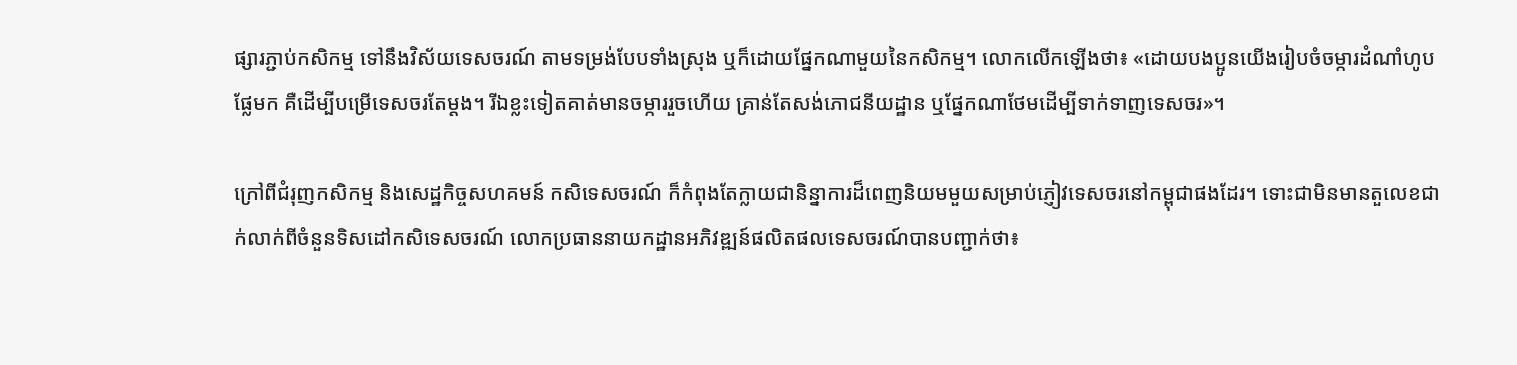ផ្សារភ្ជាប់កសិកម្ម ទៅនឹងវិស័យទេសចរណ៍ តាមទម្រង់បែបទាំងស្រុង ឬក៏ដោយផ្នែកណាមួយនៃកសិកម្ម។ លោកលើកឡើងថា៖ «ដោយបងប្អូនយើងរៀបចំចម្ការដំណាំហូបផ្លែមក គឺដើម្បីបម្រើទេសចរតែម្ដង។ រីឯខ្លះទៀតគាត់មានចម្ការរួចហើយ គ្រាន់តែសង់ភោជនីយដ្ឋាន ឬផ្នែកណាថែមដើម្បីទាក់ទាញទេសចរ»។

ក្រៅពីជំរុញកសិកម្ម និងសេដ្ឋកិច្ចសហគមន៍ កសិទេសចរណ៍ ក៏កំពុងតែក្លាយជានិន្នាការដ៏ពេញនិយមមួយសម្រាប់ភ្ញៀវទេសចរនៅកម្ពុជាផងដែរ។ ទោះជាមិនមានតួលេខជាក់លាក់ពីចំនួនទិសដៅកសិទេសចរណ៍ លោកប្រធាននាយកដ្ឋានអភិវឌ្ឍន៍ផលិតផលទេសចរណ៍បានបញ្ជាក់ថា៖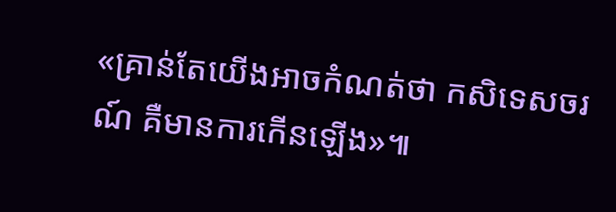«គ្រាន់តែយើងអាចកំណត់ថា កសិទេសចរណ៍ គឺមានការកើនឡើង»៕